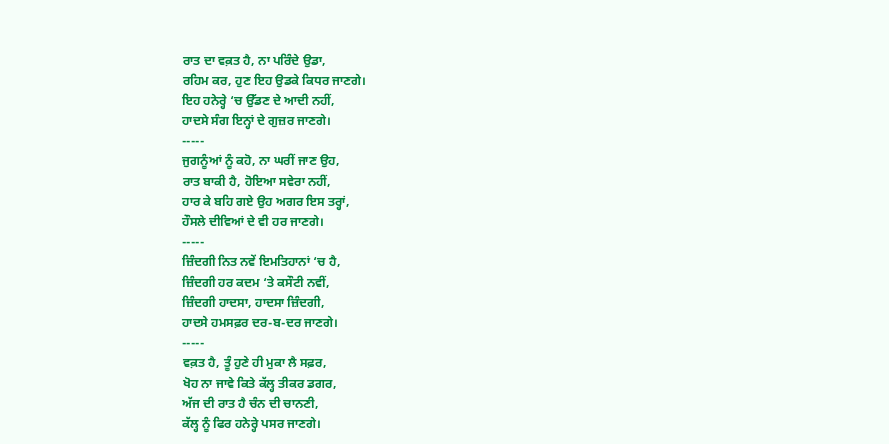ਰਾਤ ਦਾ ਵਕ਼ਤ ਹੈ, ਨਾ ਪਰਿੰਦੇ ਉਡਾ,
ਰਹਿਮ ਕਰ, ਹੁਣ ਇਹ ਉਡਕੇ ਕਿਧਰ ਜਾਣਗੇ।
ਇਹ ਹਨੇਰ੍ਹੇ ‘ਚ ਉੱਡਣ ਦੇ ਆਦੀ ਨਹੀਂ,
ਹਾਦਸੇ ਸੰਗ ਇਨ੍ਹਾਂ ਦੇ ਗੁਜ਼ਰ ਜਾਣਗੇ।
-----
ਜੁਗਨੂੰਆਂ ਨੂੰ ਕਹੋ, ਨਾ ਘਰੀਂ ਜਾਣ ਉਹ,
ਰਾਤ ਬਾਕੀ ਹੈ, ਹੋਇਆ ਸਵੇਰਾ ਨਹੀਂ,
ਹਾਰ ਕੇ ਬਹਿ ਗਏ ਉਹ ਅਗਰ ਇਸ ਤਰ੍ਹਾਂ,
ਹੌਸਲੇ ਦੀਵਿਆਂ ਦੇ ਵੀ ਹਰ ਜਾਣਗੇ।
-----
ਜ਼ਿੰਦਗੀ ਨਿਤ ਨਵੇਂ ਇਮਤਿਹਾਨਾਂ ‘ਚ ਹੈ,
ਜ਼ਿੰਦਗੀ ਹਰ ਕਦਮ ‘ਤੇ ਕਸੌਟੀ ਨਵੀਂ,
ਜ਼ਿੰਦਗੀ ਹਾਦਸਾ, ਹਾਦਸਾ ਜ਼ਿੰਦਗੀ,
ਹਾਦਸੇ ਹਮਸਫ਼ਰ ਦਰ-ਬ-ਦਰ ਜਾਣਗੇ।
-----
ਵਕ਼ਤ ਹੈ, ਤੂੰ ਹੁਣੇ ਹੀ ਮੁਕਾ ਲੈ ਸਫ਼ਰ,
ਖੋਹ ਨਾ ਜਾਵੇ ਕਿਤੇ ਕੱਲ੍ਹ ਤੀਕਰ ਡਗਰ,
ਅੱਜ ਦੀ ਰਾਤ ਹੈ ਚੰਨ ਦੀ ਚਾਨਣੀ,
ਕੱਲ੍ਹ ਨੂੰ ਫਿਰ ਹਨੇਰ੍ਹੇ ਪਸਰ ਜਾਣਗੇ।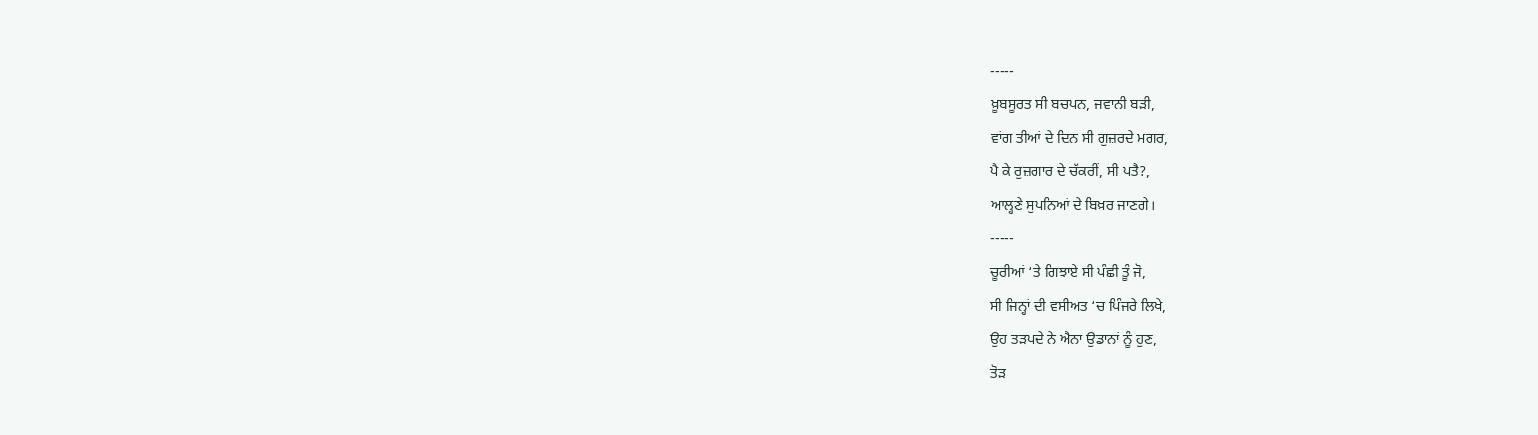-----
ਖ਼ੂਬਸੂਰਤ ਸੀ ਬਚਪਨ, ਜਵਾਨੀ ਬੜੀ,
ਵਾਂਗ ਤੀਆਂ ਦੇ ਦਿਨ ਸੀ ਗੁਜ਼ਰਦੇ ਮਗਰ,
ਪੈ ਕੇ ਰੁਜ਼ਗਾਰ ਦੇ ਚੱਕਰੀਂ, ਸੀ ਪਤੈ?,
ਆਲ੍ਹਣੇ ਸੁਪਨਿਆਂ ਦੇ ਬਿਖ਼ਰ ਜਾਣਗੇ।
-----
ਚੂਰੀਆਂ ‘ਤੇ ਗਿਝਾਏ ਸੀ ਪੰਛੀ ਤੂੰ ਜੋ,
ਸੀ ਜਿਨ੍ਹਾਂ ਦੀ ਵਸੀਅਤ ‘ਚ ਪਿੰਜਰੇ ਲਿਖੇ,
ਉਹ ਤੜਪਦੇ ਨੇ ਐਨਾ ਉਡਾਨਾਂ ਨੂੰ ਹੁਣ,
ਤੋੜ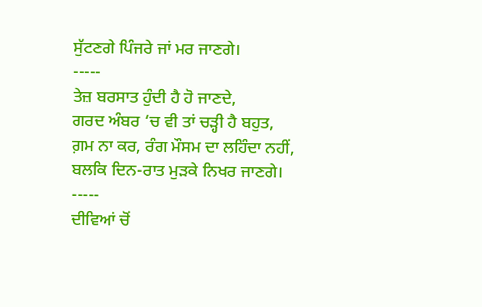ਸੁੱਟਣਗੇ ਪਿੰਜਰੇ ਜਾਂ ਮਰ ਜਾਣਗੇ।
-----
ਤੇਜ਼ ਬਰਸਾਤ ਹੁੰਦੀ ਹੈ ਹੋ ਜਾਣਦੇ,
ਗਰਦ ਅੰਬਰ ‘ਚ ਵੀ ਤਾਂ ਚੜ੍ਹੀ ਹੈ ਬਹੁਤ,
ਗ਼ਮ ਨਾ ਕਰ, ਰੰਗ ਮੌਸਮ ਦਾ ਲਹਿੰਦਾ ਨਹੀਂ,
ਬਲਕਿ ਦਿਨ-ਰਾਤ ਮੁੜਕੇ ਨਿਖਰ ਜਾਣਗੇ।
-----
ਦੀਵਿਆਂ ਚੋਂ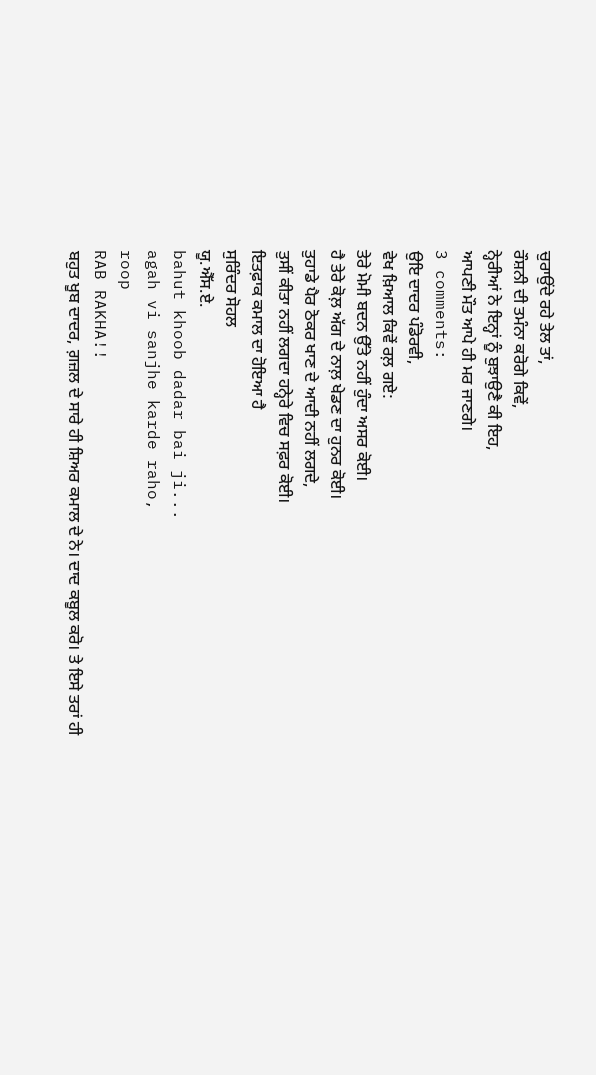ਚੁਰਾਉਂਦੇ ਰਹੇ ਤੇਲ ਤਾਂ,
ਰੌਸ਼ਨੀ ਦੀ ਤਮੰਨਾ ਕਰੋਗੇ ਕਿਵੇਂ,
ਨ੍ਹੇਰੀਆਂ ਨੇ ਇਨ੍ਹਾਂ ਨੂੰ ਬੁਝਾਉਣੈ ਕੀ ਇਹ,
ਆਪਣੀ ਮੌਤ ਆਪੇ ਹੀ ਮਰ ਜਾਣਗੇ।
3 comments:
ਉਇ ਦਾਦਰ ਪੰਡੋਰਵੀ,
ਵੇਖ ਖ਼ਿਆਲ ਕਿਵੇਂ ਰਲ਼ ਗਏ:
ਤੇਰੇ ਮੋਮੀ ਬਦਨ ਉੱਤੇ ਨਹੀਂ ਹੁੰਦਾ ਅਸਰ ਕੋਈ।
ਹੈ ਤੇਰੇ ਕੋਲ਼ ਅੱਗ ਦੇ ਨਾਲ਼ ਖੇਡਣ ਦਾ ਹੁਨਰ ਕੋਈ।
ਤੁਹਾਡੇ ਪੈਰ ਠੋਕਰ ਖਾਣ ਦੇ ਆਦੀ ਨਹੀਂ ਲਗਦੇ,
ਤੁਸੀਂ ਕੀਤਾ ਨਹੀਂ ਲਗਦਾ ਹਨ੍ਹੇਰੇ ਵਿਚ ਸਫ਼ਰ ਕੋਈ।
ਇਤਫ਼ਾਕ ਕਮਾਲ ਦਾ ਹੋਇਆ ਹੈ
ਸੁਰਿੰਦਰ ਸੋਹਲ
ਯੂ.ਐੱਸ.ਏ.
bahut khoob dadar bai ji...
agah vi sanjhe karde raho,
roop
RAB RAKHA!!
ਬਹੁਤ ਖੂਬ ਦਾਦਰ, ਗ਼ਜ਼ਲ ਦੇ ਸਾਰੇ ਹੀ ਸ਼ਿਅਰ ਕਮਾਲ ਦੇ ਨੇ। ਦਾਦ ਕਬੂਲ ਕਰੋ। ਤੇ ਇਸੇ ਤਰਾਂ ਹੀ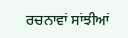ਰਚਨਾਵਾਂ ਸਾਂਝੀਆਂ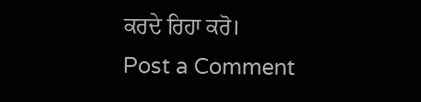ਕਰਦੇ ਰਿਹਾ ਕਰੋ।
Post a Comment